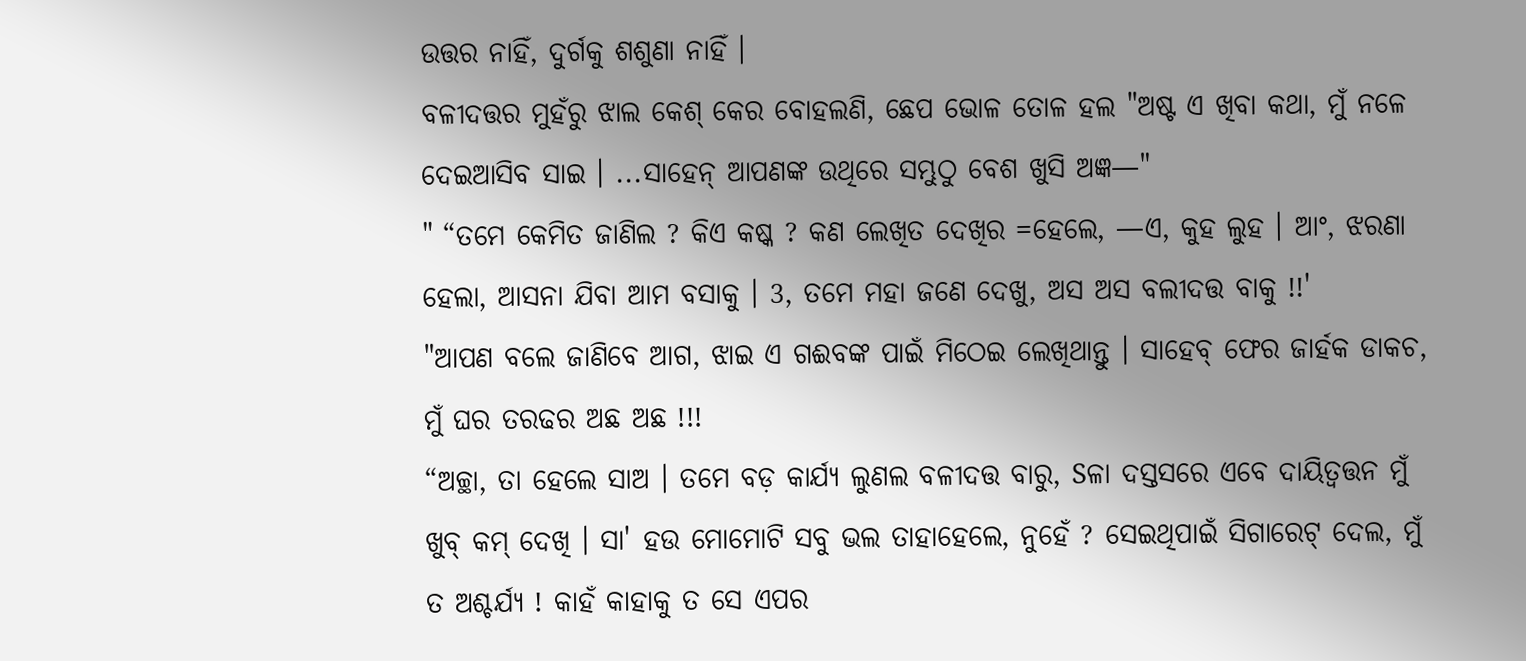ଉତ୍ତର ନାହିଁ, ଦୁର୍ଗକୁ ଶଶୁଣା ନାହିଁ ।
ବଳୀଦତ୍ତର ମୁହଁରୁ ଝାଲ କେଶ୍ କେର ବୋହଲଣି, ଛେପ ଭୋଳ ତୋଳ ହଲ "ଅଷ୍ଟ ଏ ଖିବା କଥା, ମୁଁ ନଳେ ଦେଇଆସିବ ସାଇ । ...ସାହେନ୍ ଆପଣଙ୍କ ଉଥିରେ ସମ୍ଭୁଠୁ ବେଶ ଖୁସି ଅଜ୍ଞ—"
" “ତମେ କେମିତ ଜାଣିଲ ? କିଏ କଷ୍କ ? କଣ ଲେଖିତ ଦେଖିର =ହେଲେ, —ଏ, କୁହ ଲୁହ । ଆଂ, ଝରଣା ହେଲା, ଆସନା ଯିବା ଆମ ବସାକୁ । 3, ତମେ ମହା ଜଣେ ଦେଖୁ, ଅସ ଅସ ବଲୀଦତ୍ତ ବାକୁ !!'
"ଆପଣ ବଲେ ଜାଣିବେ ଆଗ, ଝାଇ ଏ ଗଈବଙ୍କ ପାଇଁ ମିଠେଇ ଲେଖିଥାନ୍ତୁ । ସାହେବ୍ ଫେର ଜାର୍ହକ ଡାକଚ, ମୁଁ ଘର ତରଢର ଅଛ ଅଛ !!!
“ଅଚ୍ଛା, ତା ହେଲେ ସାଅ । ତମେ ବଡ଼ କାର୍ଯ୍ୟ ଲୁଣଲ ବଳୀଦତ୍ତ ବାରୁ, Sଳା ଦସ୍ତସରେ ଏବେ ଦାୟିତ୍ବତ୍ତନ ମୁଁ ଖୁବ୍ କମ୍ ଦେଖି । ସା' ହଉ ମୋମୋଟି ସବୁ ଭଲ ତାହାହେଲେ, ନୁହେଁ ? ସେଇଥିପାଇଁ ସିଗାରେଟ୍ ଦେଲ, ମୁଁ ତ ଅଶ୍ଚର୍ଯ୍ୟ ! କାହଁ କାହାକୁ ତ ସେ ଏପର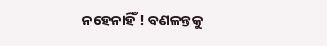ନହେନାହିଁ ! ବଣଳନ୍ତକୁ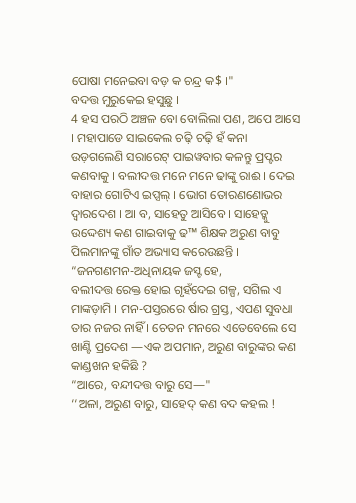ପୋଷା ମନେଇବା ବଡ଼ କ ଚନ୍ଦ୍ର କ$ ।"
ବଦତ୍ତ ମୁରୁକେଇ ହସୁଛୁ ।
4 ହସ ପରଠି ଅଞ୍ଚଳ ବୋ ବୋଲିଲା ପଣ, ଅପେ ଆସେ । ମହାପାଡେ ସାଇକେଲ ଚଢ଼ି ଚଢ଼ି ହଁ କନା ଉଡ଼ଗଲେଣି ସରାରେଟ୍ ପାଇୱବାର କଳନ୍ତୁ ପ୍ରପ୍ଟର କଣବାକୁ । ବଲୀଦତ୍ତ ମନେ ମନେ ଢାଙ୍କୁ ରାଈ । ଦେଇ
ବାହାର ଗୋଟିଏ ଇପ୍ସଲ୍ । ଭୋଗ ତୋରଣଣୋଭର ଦ୍ବାରଦେଶ । ଆ ବ, ସାହେତୁ ଆସିବେ । ସାହେଡ୍କୁ ଉଦ୍ଦେଶ୍ୟ କଣ ଗାଇବାକୁ ଢ™ ଶିକ୍ଷକ ଅରୁଣ ବାବୁ ପିଲମାନଙ୍କୁ ଗାଁତ ଅଭ୍ୟାସ କରେଉଛନ୍ତି ।
“ଜନଗଣମନ-ଅଧିନାୟକ ଜସ୍ଟ ହେ,
ବଲୀଦତ୍ତ ରେକ୍ତ ହୋଇ ଗୃହଁଦେଇ ଗଳ୍ପ, ସଗିଲ ଏ ମାଙ୍କଡ଼ାମି । ମନ-ପସ୍ତରରେ ର୍ଷାର ଗ୍ରସ୍ତ, ଏପଣ ସୁବଧା ତାର ନଜର ନାହିଁ । ଚେତନ ମନରେ ଏତେବେଲେ ସେ ଖାଣ୍ଟି ପ୍ରଦେଶ —ଏକ ଅପମାନ, ଅରୁଣ ବାରୁଙ୍କର କଣ କାଣ୍ଡଖନ ହକିଛି ?
“ଆରେ, ବନ୍ଦୀଦତ୍ତ ବାରୁ ସେ—"
‘‘ଅଳା, ଅରୁଣ ବାରୁ, ସାହେଦ୍ କଣ ବଦ କହଲ !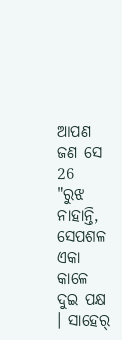ଆପଣ ଜଣ ସେ
26
"ରୁଝ ନାହାନ୍ତି, ସେପଶଳ ଏକା କାଳେ ଦୁଇ ପକ୍ଷ । ସାହେର୍